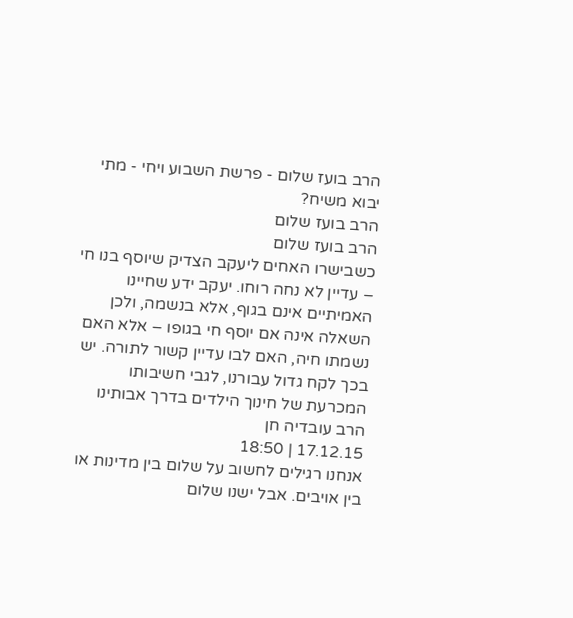הרב בועז שלום - פרשת השבוע ויחי - מתי יבוא משיח?
הרב בועז שלום
הרב בועז שלום
כשבישרו האחים ליעקב הצדיק שיוסף בנו חי – עדיין לא נחה רוחו. יעקב ידע שחיינו האמיתיים אינם בגוף, אלא בנשמה, ולכן השאלה אינה אם יוסף חי בגופו – אלא האם נשמתו חיה, האם לבו עדיין קשור לתורה. יש בכך לקח גדול עבורנו, לגבי חשיבותו המכרעת של חינוך הילדים בדרך אבותינו
הרב עובדיה חן
17.12.15 | 18:50
אנחנו רגילים לחשוב על שלום בין מדינות או בין אויבים. אבל ישנו שלום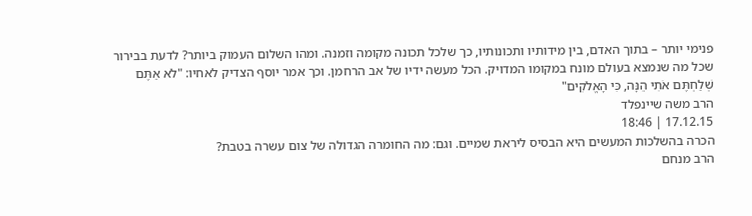פנימי יותר – בתוך האדם, בין מידותיו ותכונותיו, כך שלכל תכונה מקומה וזמנה. ומהו השלום העמוק ביותר? לדעת בבירור שכל מה שנמצא בעולם מונח במקומו המדויק. הכל מעשה ידיו של אב הרחמן. וכך אמר יוסף הצדיק לאחיו: "לֹא אַתֶּם שְׁלַחְתֶּם אֹתִי הֵנָּה, כִּי הָאֱלֹקִים"
הרב משה שיינפלד
17.12.15 | 18:46
הכרה בהשלכות המעשים היא הבסיס ליראת שמיים. וגם: מה החומרה הגדולה של צום עשרה בטבת?
הרב מנחם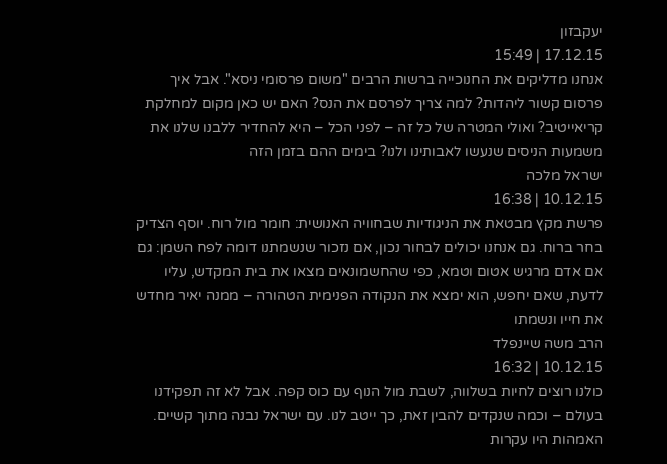יעקבזון
17.12.15 | 15:49
אנחנו מדליקים את החנוכייה ברשות הרבים "משום פרסומי ניסא". אבל איך פרסום קשור ליהדות? למה צריך לפרסם את הנס? האם יש כאן מקום למחלקת קריאייטיב? ואולי המטרה של כל זה – לפני הכל – היא להחדיר ללבנו שלנו את משמעות הניסים שנעשו לאבותינו ולנו? בימים ההם בזמן הזה
ישראל מלכה
10.12.15 | 16:38
פרשת מקץ מבטאת את הניגודיות שבחוויה האנושית: חומר מול רוח. יוסף הצדיק בחר ברוח. גם אנחנו יכולים לבחור נכון, אם נזכור שנשמתנו דומה לפח השמן: גם אם אדם מרגיש אטום וטמא, כפי שהחשמונאים מצאו את בית המקדש, עליו לדעת, שאם יחפש, הוא ימצא את הנקודה הפנימית הטהורה – ממנה יאיר מחדש את חייו ונשמתו
הרב משה שיינפלד
10.12.15 | 16:32
כולנו רוצים לחיות בשלווה, לשבת מול הנוף עם כוס קפה. אבל לא זה תפקידנו בעולם – וכמה שנקדים להבין זאת, כך ייטב לנו. עם ישראל נבנה מתוך קשיים. האמהות היו עקרות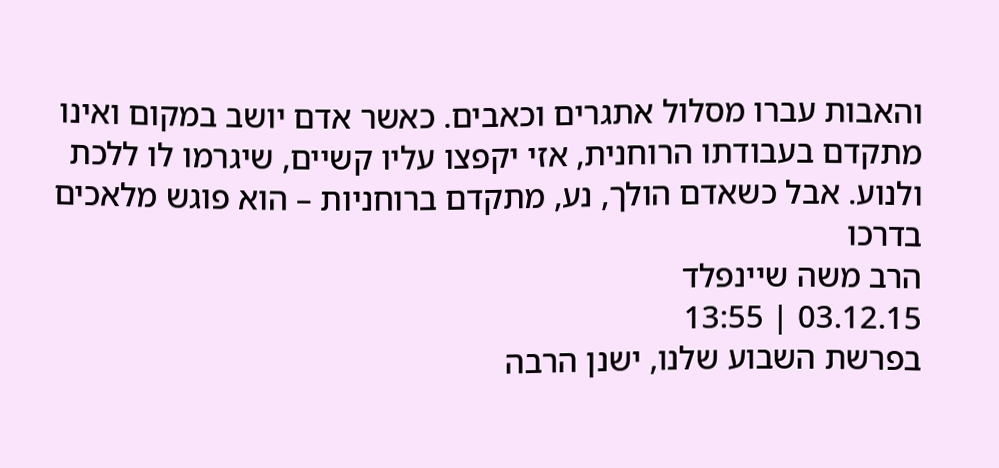והאבות עברו מסלול אתגרים וכאבים. כאשר אדם יושב במקום ואינו מתקדם בעבודתו הרוחנית, אזי יקפצו עליו קשיים, שיגרמו לו ללכת ולנוע. אבל כשאדם הולך, נע, מתקדם ברוחניות – הוא פוגש מלאכים בדרכו
הרב משה שיינפלד
03.12.15 | 13:55
בפרשת השבוע שלנו, ישנן הרבה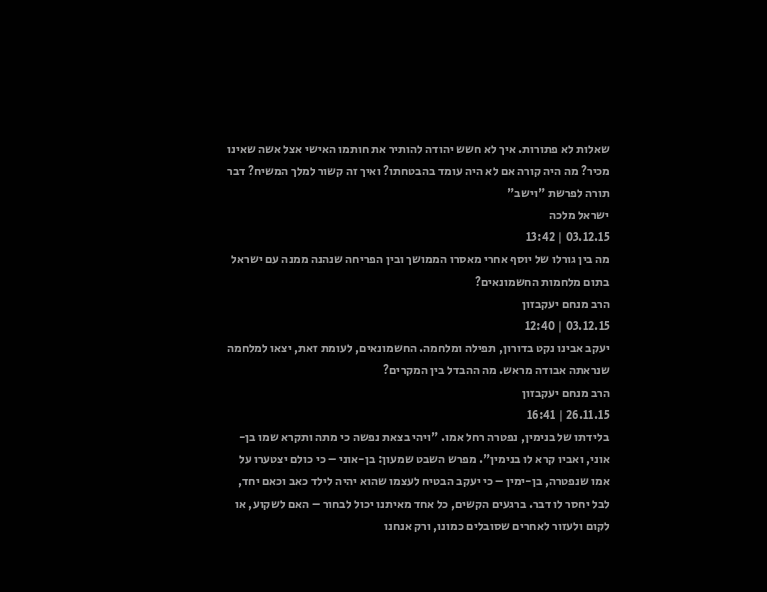שאלות לא פתורות. איך לא חשש יהודה להותיר את חותמו האישי אצל אשה שאינו מכיר? מה היה קורה אם לא היה עומד בהבטחתו? ואיך זה קשור למלך המשיח? דבר תורה לפרשת "וישב"
ישראל מלכה
03.12.15 | 13:42
מה בין גורלו של יוסף אחרי מאסרו הממושך ובין הפריחה שנהנה ממנה עם ישראל בתום מלחמות החשמונאים?
הרב מנחם יעקבזון
03.12.15 | 12:40
יעקב אבינו נקט בדורון, תפילה ומלחמה. החשמונאים, לעומת זאת, יצאו למלחמה שנראתה אבודה מראש. מה ההבדל בין המקרים?
הרב מנחם יעקבזון
26.11.15 | 16:41
בלידתו של בנימין, נפטרה רחל אמו. "ויהי בצאת נפשה כי מתה ותקרא שמו בן-אוני, ואביו קרא לו בנימין". מפרש השבט שמעון: בן-אוני – כי כולם יצטערו על אמו שנפטרה, בן-ימין – כי יעקב הבטיח לעצמו שהוא יהיה לילד כאב וכאם יחד, לבל יחסר לו דבר. ברגעים הקשים, כל אחד מאיתנו יכול לבחור – האם לשקוע, או לקום ולעזור לאחרים שסובלים כמונו, ורק אנחנו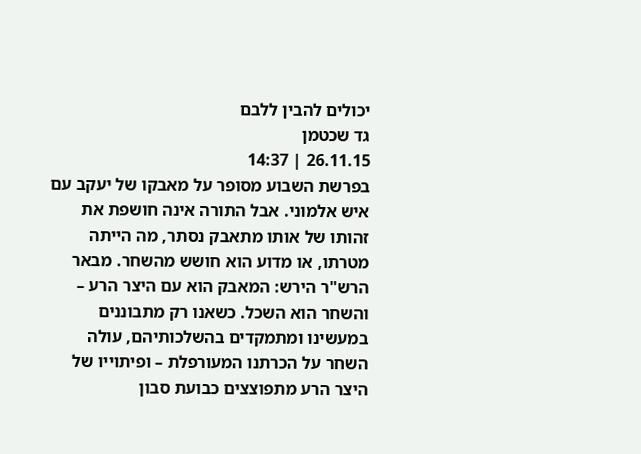יכולים להבין ללבם
גד שכטמן
26.11.15 | 14:37
בפרשת השבוע מסופר על מאבקו של יעקב עם איש אלמוני. אבל התורה אינה חושפת את זהותו של אותו מתאבק נסתר, מה הייתה מטרתו, או מדוע הוא חושש מהשחר. מבאר הרש"ר הירש: המאבק הוא עם היצר הרע – והשחר הוא השכל. כשאנו רק מתבוננים במעשינו ומתמקדים בהשלכותיהם, עולה השחר על הכרתנו המעורפלת – ופיתוייו של היצר הרע מתפוצצים כבועת סבון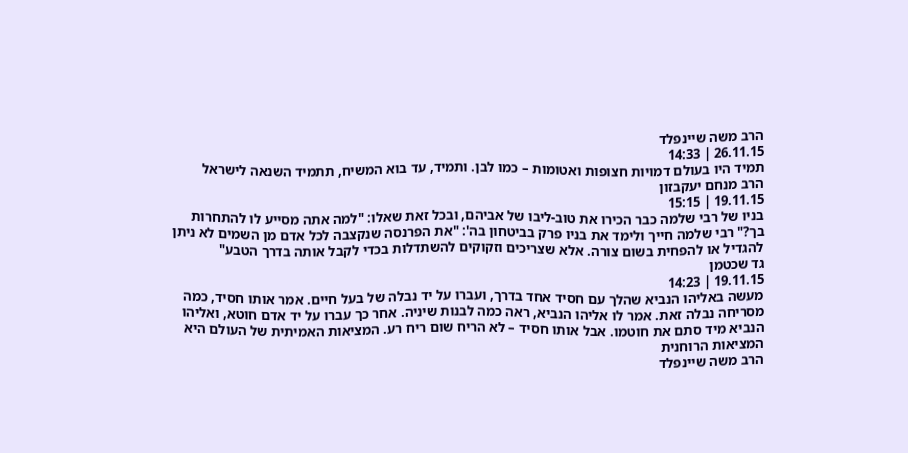הרב משה שיינפלד
26.11.15 | 14:33
תמיד היו בעולם דמויות חצופות ואטומות – כמו לבן. ותמיד, עד בוא המשיח, תתמיד השנאה לישראל
הרב מנחם יעקבזון
19.11.15 | 15:15
בניו של רבי שלמה כבר הכירו את טוב-ליבו של אביהם, ובכל זאת שאלו: "למה אתה מסייע לו להתחרות בך?" רבי שלמה חייך ולימד את בניו פרק בביטחון בה': "את הפרנסה שנקצבה לכל אדם מן השמים לא ניתן להגדיל או להפחית בשום צורה. אלא שצריכים וזקוקים להשתדלות בכדי לקבל אותה בדרך הטבע"
גד שכטמן
19.11.15 | 14:23
מעשה באליהו הנביא שהלך עם חסיד אחד בדרך, ועברו על יד נבלה של בעל חיים. אמר אותו חסיד, כמה מסריחה נבלה זאת. אמר לו אליהו הנביא, ראה כמה לבנות שיניה. אחר כך עברו על יד אדם חוטא, ואליהו הנביא מיד סתם את חוטמו. אבל אותו חסיד – לא הריח שום ריח רע. המציאות האמיתית של העולם היא המציאות הרוחנית
הרב משה שיינפלד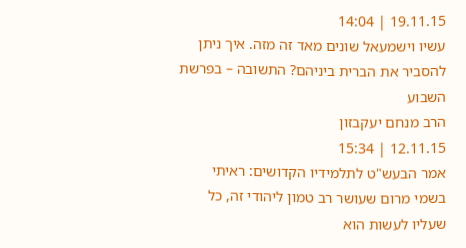19.11.15 | 14:04
עשיו וישמעאל שונים מאד זה מזה. איך ניתן להסביר את הברית ביניהם? התשובה – בפרשת השבוע
הרב מנחם יעקבזון
12.11.15 | 15:34
אמר הבעש"ט לתלמידיו הקדושים: ראיתי בשמי מרום שעושר רב טמון ליהודי זה, כל שעליו לעשות הוא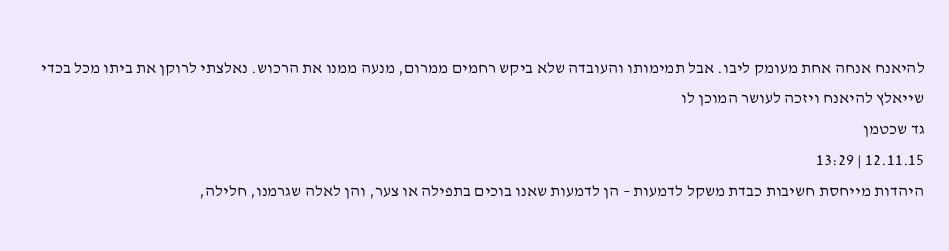להיאנח אנחה אחת מעומק ליבו. אבל תמימותו והעובדה שלא ביקש רחמים ממרום, מנעה ממנו את הרכוש. נאלצתי לרוקן את ביתו מכל בכדי שייאלץ להיאנח ויזכה לעושר המוכן לו
גד שכטמן
12.11.15 | 13:29
היהדות מייחסת חשיבות כבדת משקל לדמעות – הן לדמעות שאנו בוכים בתפילה או צער, והן לאלה שגרמנו, חלילה,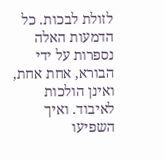לזולת לבכות. כל הדמעות האלה נספרות על ידי הבורא, אחת אחת, ואינן הולכות לאיבוד. ואיך השפיעו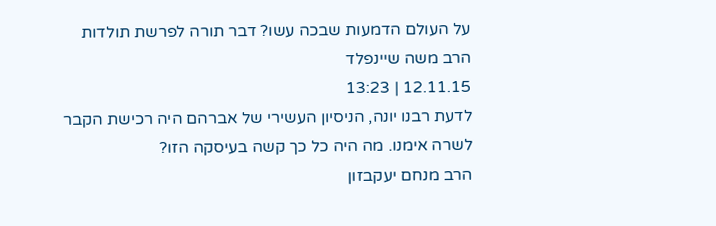על העולם הדמעות שבכה עשו? דבר תורה לפרשת תולדות
הרב משה שיינפלד
12.11.15 | 13:23
לדעת רבנו יונה, הניסיון העשירי של אברהם היה רכישת הקבר לשרה אימנו. מה היה כל כך קשה בעיסקה הזו?
הרב מנחם יעקבזון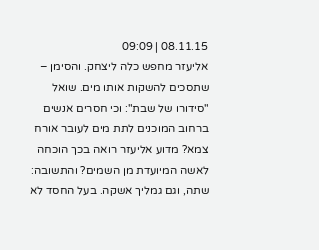08.11.15 | 09:09
אליעזר מחפש כלה ליצחק. והסימן – שתסכים להשקות אותו מים. שואל "סידורו של שבת": וכי חסרים אנשים ברחוב המוכנים לתת מים לעובר אורח צמא? מדוע אליעזר רואה בכך הוכחה לאשה המיועדת מן השמים? והתשובה: שתה, וגם גמליך אשקה. בעל החסד לא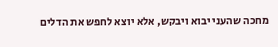מחכה שהעני יבוא ויבקש, אלא יוצא לחפש את הדלים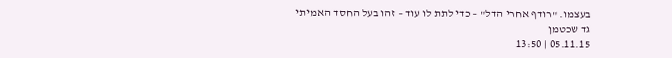בעצמו. "רודף אחרי הדל" – כדי לתת לו עוד – זהו בעל החסד האמיתי
גד שכטמן
05.11.15 | 13:50